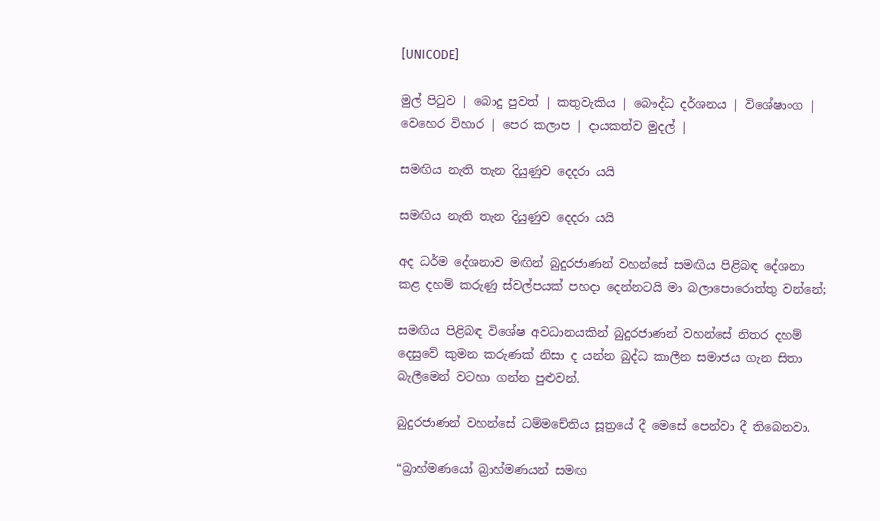[UNICODE]

මුල් පිටුව | බොදු පුවත් | කතුවැකිය | බෞද්ධ දර්ශනය | විශේෂාංග | වෙහෙර විහාර | පෙර කලාප | දායකත්ව මුදල් |

සමඟිය නැති තැන දියුණුව දෙදරා යයි

සමඟිය නැති තැන දියුණුව දෙදරා යයි

අද ධර්ම දේශනාව මඟින් බුදුරජාණන් වහන්සේ සමඟිය පිළිබඳ දේශනා කළ දහම් කරුණු ස්වල්පයක් පහදා දෙන්නටයි මා බලාපොරොත්තු වන්නේ;

සමඟිය පිළිබඳ විශේෂ අවධානයකින් බුදුරජාණන් වහන්සේ නිතර දහම් දෙසුවේ කුමන කරුණක් නිසා ද යන්න බුද්ධ කාලීන සමාජය ගැන සිතා බැලීමෙන් වටහා ගන්න පුළුවන්.

බුදුරජාණන් වහන්සේ ධම්මචේතිය සූත්‍රයේ දී මෙසේ පෙන්වා දී තිබෙනවා.

“බ්‍රාහ්මණයෝ බ්‍රාහ්මණයන් සමඟ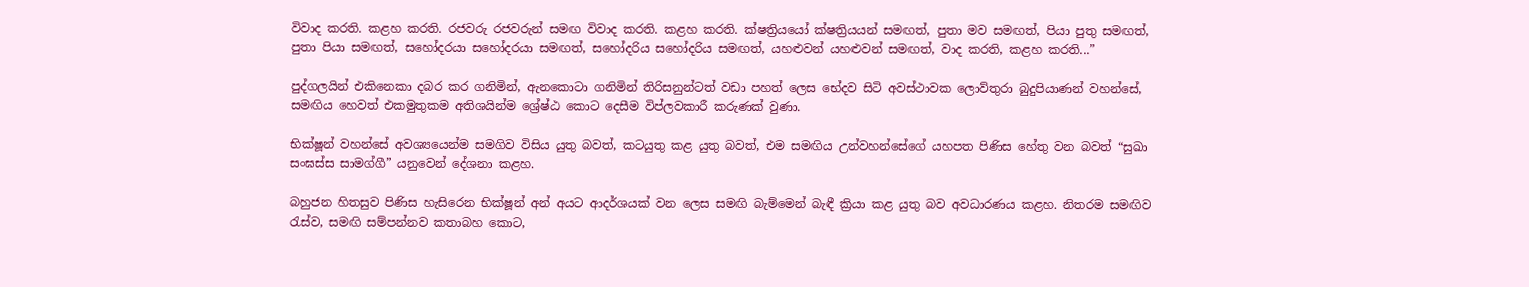විවාද කරති. කළහ කරති. රජවරු රජවරුන් සමඟ විවාද කරති. කළහ කරති. ක්ෂත්‍රියයෝ ක්ෂත්‍රියයන් සමඟත්, පුතා මව සමඟත්, පියා පුතු සමඟත්, පුතා පියා සමඟත්, සහෝදරයා සහෝදරයා සමඟත්, සහෝදරිය සහෝදරිය සමඟත්, යහළුවන් යහළුවන් සමඟත්, වාද කරති, කළහ කරති...”

පුද්ගලයින් එකිනෙකා දබර කර ගනිමින්, ඇනකොටා ගනිමින් තිරිසනුන්ටත් වඩා පහත් ලෙස භේදව සිටි අවස්ථාවක ලොව්තුරා බුදුපියාණන් වහන්සේ, සමඟිය හෙවත් එකමුතුකම අතිශයින්ම ශ්‍රේෂ්ඨ කොට දෙසීම විප්ලවකාරී කරුණක් වුණා.

භික්ෂූන් වහන්සේ අවශ්‍යයෙන්ම සමගිව විසිය යුතු බවත්, කටයුතු කළ යුතු බවත්, එම සමඟිය උන්වහන්සේගේ යහපත පිණිස හේතු වන බවත් “සුඛා සංඝස්ස සාමග්ගී” යනුවෙන් දේශනා කළහ.

බහුජන හිතසුව පිණිස හැසිරෙන භික්ෂූන් අන් අයට ආදර්ශයක් වන ලෙස සමඟි බැම්මෙන් බැඳී ක්‍රියා කළ යුතු බව අවධාරණය කළහ. නිතරම සමඟිව රැස්ව, සමඟි සම්පන්නව කතාබහ කොට,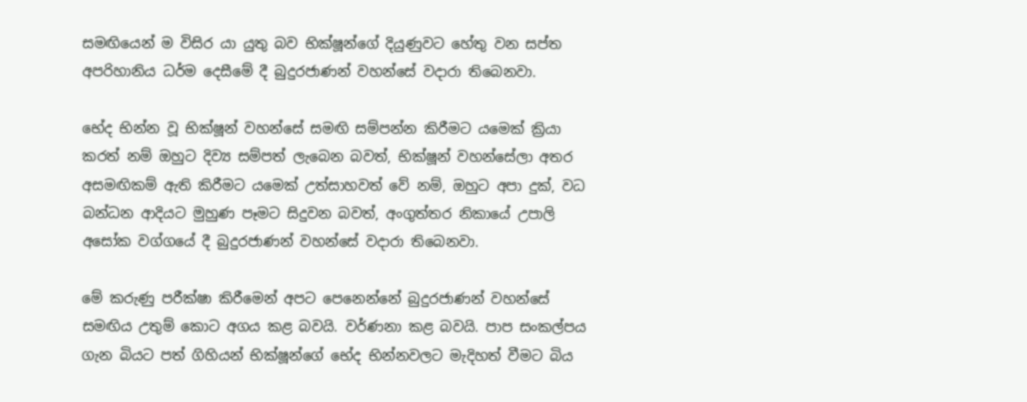සමඟියෙන් ම විසිර යා යුතු බව භික්ෂූන්ගේ දියුණුවට හේතු වන සප්ත අපරිහානිය ධර්ම දෙසීමේ දී බුදුරජාණන් වහන්සේ වදාරා තිබෙනවා.

භේද භින්න වූ භික්ෂූන් වහන්සේ සමඟි සම්පන්න කිරීමට යමෙක් ක්‍රියා කරත් නම් ඔහුට දිව්‍ය සම්පත් ලැබෙන බවත්, භික්ෂූන් වහන්සේලා අතර අසමඟිකම් ඇති කිරීමට යමෙක් උත්සාහවත් වේ නම්, ඔහුට අපා දුක්, වධ බන්ධන ආදියට මුහුණ පෑමට සිදුවන බවත්, අංගුත්තර නිකායේ උපාලි අසෝක වග්ගයේ දී බුදුරජාණන් වහන්සේ වදාරා තිබෙනවා.

මේ කරුණු පරීක්ෂා කිරීමෙන් අපට පෙනෙන්නේ බුදුරජාණන් වහන්සේ සමඟිය උතුම් කොට අගය කළ බවයි. වර්ණනා කළ බවයි. පාප සංකල්පය ගැන බියට පත් ගිහියන් භික්ෂූන්ගේ භේද භින්නවලට මැදිහත් වීමට බිය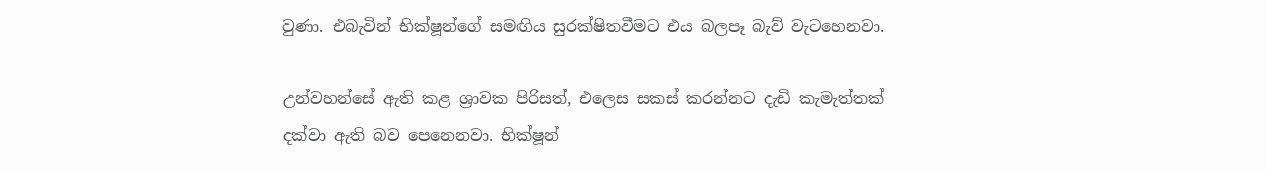වුණා. එබැවින් භික්ෂූන්ගේ සමඟිය සුරක්ෂිතවීමට එය බලපෑ බැව් වැටහෙනවා.

උන්වහන්සේ ඇති කළ ශ්‍රාවක පිරිසත්, එලෙස සකස් කරන්නට දැඩි කැමැත්තක් දක්වා ඇති බව පෙනෙනවා. භික්ෂූන්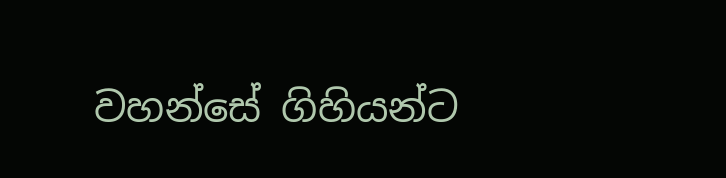වහන්සේ ගිහියන්ට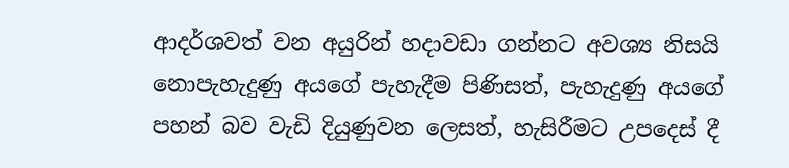ආදර්ශවත් වන අයුරින් හදාවඩා ගන්නට අවශ්‍ය නිසයි නොපැහැදුණු අයගේ පැහැදීම පිණිසත්, පැහැදුණු අයගේ පහන් බව වැඩි දියුණුවන ලෙසත්, හැසිරීමට උපදෙස් දී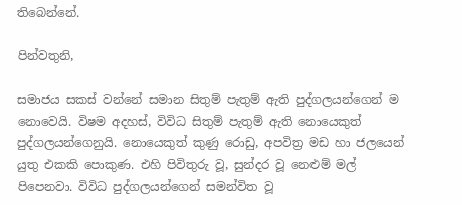තිබෙන්නේ.

පින්වතුනි,

සමාජය සකස් වන්නේ සමාන සිතුම් පැතුම් ඇති පුද්ගලයන්ගෙන් ම නොවෙයි. විෂම අදහස්, විවිධ සිතුම් පැතුම් ඇති නොයෙකුත් පුද්ගලයන්ගෙනුයි. නොයෙකුත් කුණු රොඩු, අපවිත්‍ර මඩ හා ජලයෙන් යුතු එකකි පොකුණ. එහි පිවිතුරු වූ, සුන්දර වූ නෙළුම් මල් පිපෙනවා. විවිධ පුද්ගලයන්ගෙන් සමන්විත වූ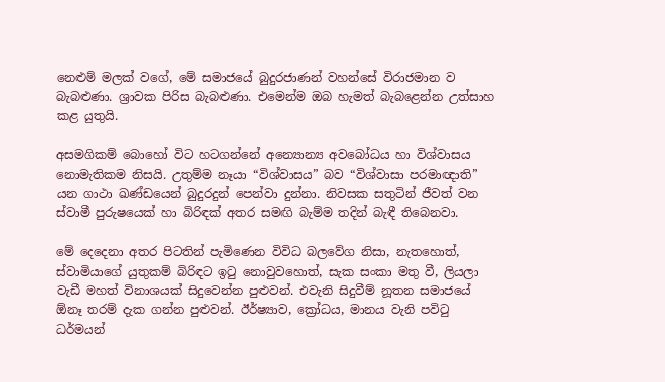නෙළුම් මලක් වගේ, මේ සමාජයේ බුදුරජාණන් වහන්සේ විරාජමාන ව බැබළුණා. ශ්‍රාවක පිරිස බැබළුණා. එමෙන්ම ඔබ හැමත් බැබළෙන්න උත්සාහ කළ යුතුයි.

අසමගිකම් බොහෝ විට හටගන්නේ අන්‍යොන්‍ය අවබෝධය හා විශ්වාසය නොමැතිකම නිසයි. උතුම්ම නෑයා “විශ්වාසය” බව “විශ්වාසා පරමාඥාති” යන ගාථා ඛණ්ඩයෙන් බුදුරදුන් පෙන්වා දුන්නා. නිවසක සතුටින් ජීවත් වන ස්වාමී පුරුෂයෙක් හා බිරිඳක් අතර සමඟි බැම්ම තදින් බැඳී තිබෙනවා.

මේ දෙදෙනා අතර පිටතින් පැමිණෙන විවිධ බලවේග නිසා, නැතහොත්, ස්වාමියාගේ යුතුකම් බිරිඳට ඉටු නොවුවහොත්, සැක සංකා මතු වී, ලියලා වැඩී මහත් විනාශයක් සිදුවෙන්න පුළුවන්. එවැනි සිදුවීම් නූතන සමාජයේ ඕනෑ තරම් දැක ගන්න පුළුවන්. ඊර්ෂ්‍යාව, ක්‍රෝධය, මානය වැනි පවිටු ධර්මයන්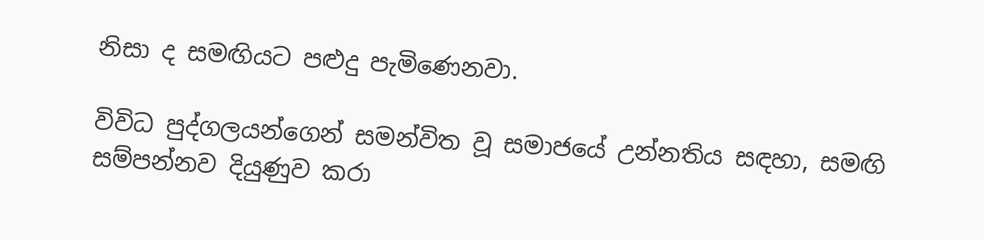නිසා ද සමඟියට පළුදු පැමිණෙනවා.

විවිධ පුද්ගලයන්ගෙන් සමන්විත වූ සමාජයේ උන්නතිය සඳහා, සමඟි සම්පන්නව දියුණුව කරා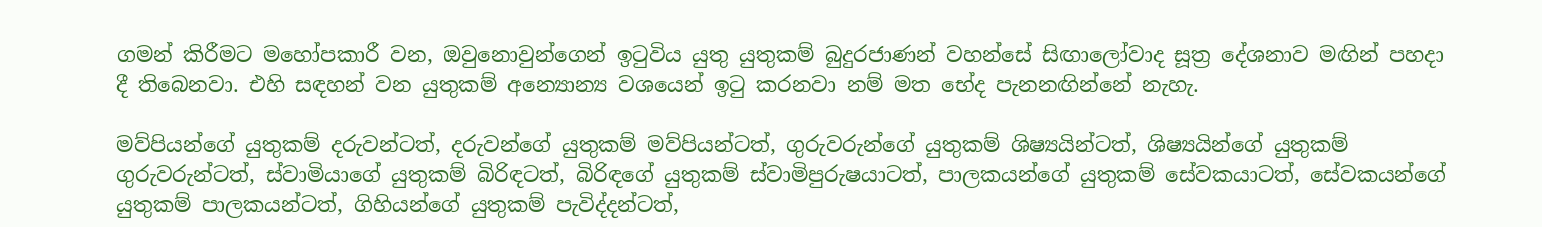ගමන් කිරීමට මහෝපකාරී වන, ඔවුනොවුන්ගෙන් ඉටුවිය යුතු යුතුකම් බුදුරජාණන් වහන්සේ සිඟාලෝවාද සූත්‍ර දේශනාව මඟින් පහදා දී තිබෙනවා. එහි සඳහන් වන යුතුකම් අන්‍යොන්‍ය වශයෙන් ඉටු කරනවා නම් මත භේද පැනනඟින්නේ නැහැ.

මව්පියන්ගේ යුතුකම් දරුවන්ටත්, දරුවන්ගේ යුතුකම් මව්පියන්ටත්, ගුරුවරුන්ගේ යුතුකම් ශිෂ්‍යයින්ටත්, ශිෂ්‍යයින්ගේ යුතුකම් ගුරුවරුන්ටත්, ස්වාමියාගේ යුතුකම් බිරිඳටත්, බිරිඳගේ යුතුකම් ස්වාමිපුරුෂයාටත්, පාලකයන්ගේ යුතුකම් සේවකයාටත්, සේවකයන්ගේ යුතුකම් පාලකයන්ටත්, ගිහියන්ගේ යුතුකම් පැවිද්දන්ටත්,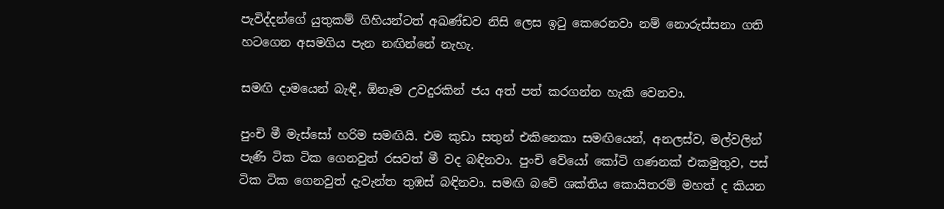පැවිද්දන්ගේ යුතුකම් ගිහියන්ටත් අඛණ්ඩව නිසි ලෙස ඉටු කෙරෙනවා නම් නොරුස්සනා ගති හටගෙන අසමගිය පැන නඟින්නේ නැහැ.

සමඟි දාමයෙන් බැඳී, ඕනෑම උවදුරකින් ජය අත් පත් කරගන්න හැකි වෙනවා.

පුංචි මී මැස්සෝ හරිම සමඟියි. එම කුඩා සතුන් එකිනෙකා සමඟියෙන්, අනලස්ව, මල්වලින් පැණි ටික ටික ගෙනවුත් රසවත් මී වද බඳිනවා. පුංචි වේයෝ කෝටි ගණනක් එකමුතුව, පස් ටික ටික ගෙනවුත් දැවැන්ත තුඹස් බඳිනවා. සමඟි බවේ ශක්තිය කොයිතරම් මහත් ද කියන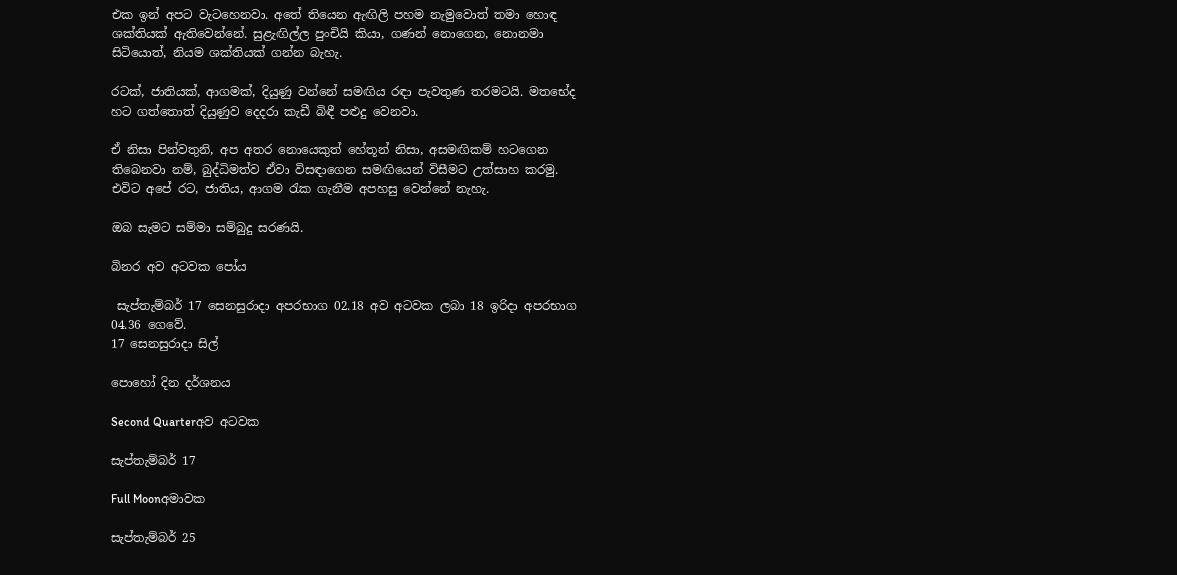එක ඉන් අපට වැටහෙනවා. අතේ තියෙන ඇඟිලි පහම නැමුවොත් තමා හොඳ ශක්තියක් ඇතිවෙන්නේ. සුළැඟිල්ල පුංචියි කියා, ගණන් නොගෙන, නොනමා සිටියොත්, නියම ශක්තියක් ගන්න බැහැ.

රටක්, ජාතියක්, ආගමක්, දියුණු වන්නේ සමඟිය රඳා පැවතුණ තරමටයි. මතභේද හට ගත්තොත් දියුණුව දෙදරා කැඩී බිඳී පළුදු වෙනවා.

ඒ නිසා පින්වතුනි, අප අතර නොයෙකුත් හේතූන් නිසා, අසමඟිකම් හටගෙන තිබෙනවා නම්, බුද්ධිමත්ව ඒවා විසඳාගෙන සමඟියෙන් විසීමට උත්සාහ කරමු. එවිට අපේ රට, ජාතිය, ආගම රැක ගැනීම අපහසු වෙන්නේ නැහැ.

ඔබ සැමට සම්මා සම්බුදු සරණයි.

බිනර අව අටවක පෝය

 සැප්තැම්බර් 17 සෙනසුරාදා අපරභාග 02.18 අව අටවක ලබා 18 ඉරිදා අපරභාග 04.36 ගෙවේ.
17 සෙනසුරාදා සිල්

පොහෝ දින දර්ශනය

Second Quarterඅව අටවක

සැප්තැම්බර් 17

Full Moonඅමාවක

සැප්තැම්බර් 25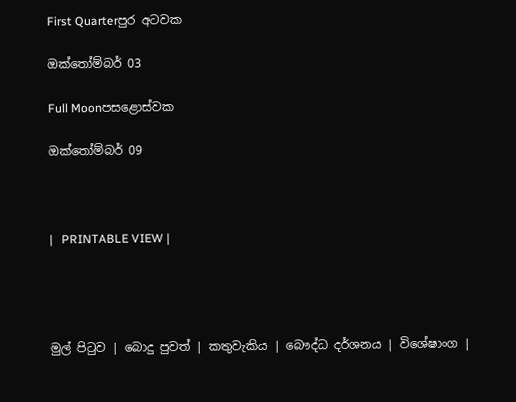First Quarterපුර අටවක

ඔක්තෝම්බර් 03

Full Moonපසළොස්වක

ඔක්තෝම්බර් 09



|   PRINTABLE VIEW |




මුල් පිටුව | බොදු පුවත් | කතුවැකිය | බෞද්ධ දර්ශනය | විශේෂාංග |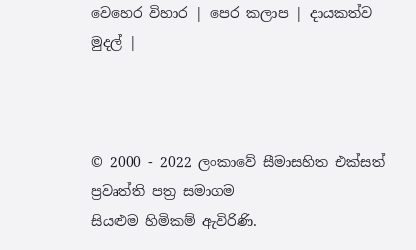වෙහෙර විහාර | පෙර කලාප | දායකත්ව මුදල් |



© 2000 - 2022 ලංකාවේ සීමාසහිත එක්සත් ප්‍රවෘත්ති පත්‍ර සමාගම
සියළුම හිමිකම් ඇවිරිණි.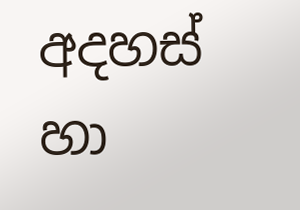අදහස් හා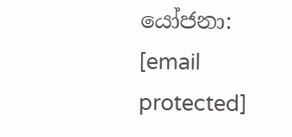යෝජනා: [email protected]